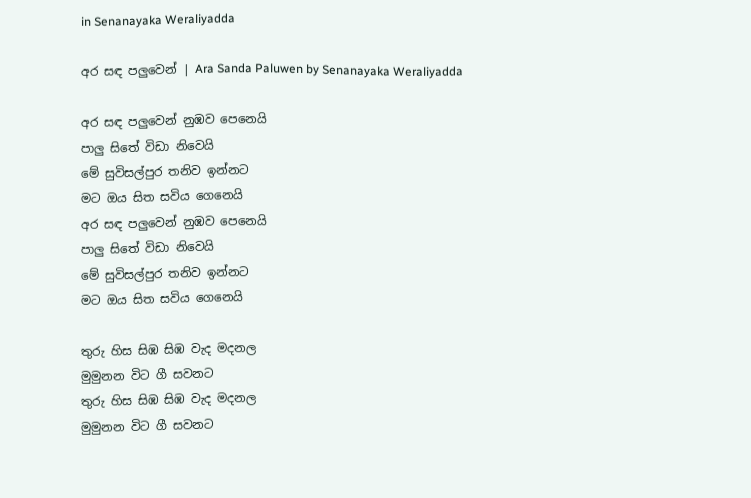in Senanayaka Weraliyadda

අර සඳ පලුවෙන් | Ara Sanda Paluwen by Senanayaka Weraliyadda

අර සඳ පලුවෙන් නුඹව පෙනෙයි
පාලු සිතේ විඩා නිවෙයි
මේ සුවිසල්පුර තනිව ඉන්නට
මට ඔය සිත සවිය ගෙනෙයි
අර සඳ පලුවෙන් නුඹව පෙනෙයි
පාලු සිතේ විඩා නිවෙයි
මේ සුවිසල්පුර තනිව ඉන්නට
මට ඔය සිත සවිය ගෙනෙයි

තුරු හිස සිඹ සිඹ වැද මදනල
මුමුනන විට ගී සවනට
තුරු හිස සිඹ සිඹ වැද මදනල
මුමුනන විට ගී සවනට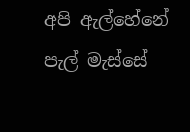අපි ඇල්හේනේ පැල් මැස්සේ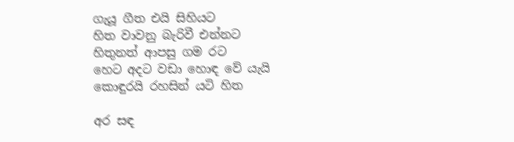ගැයූ ගීත එයි සිහියට
හිත වාවනු බැරිවී එන්නට
හිතුනත් ආපසු ගම රට
හෙට අදට වඩා හොඳ වේ යැයි
කොඳුරයි රහසින් යටි හිත

අර සඳ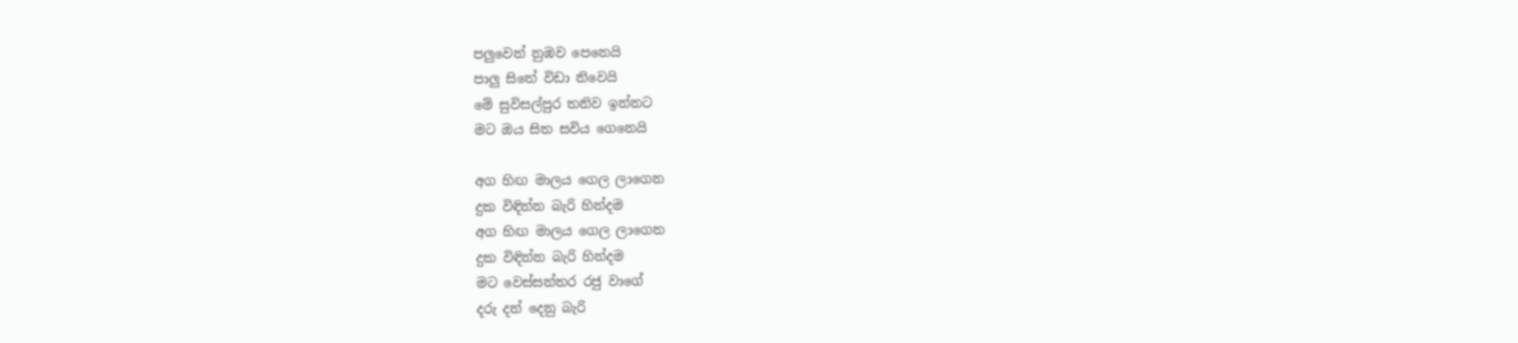පලුවෙන් නුඹව පෙනෙයි
පාලු සිතේ විඩා නිවෙයි
මේ සුවිසල්පුර තනිව ඉන්නට
මට ඔය සිත සවිය ගෙනෙයි

අග හිඟ මාලය ගෙල ලාගෙන
දුක විඳින්න බැරි හින්දම
අග හිඟ මාලය ගෙල ලාගෙන
දුක විඳින්න බැරි හින්දම
මට වෙස්සන්තර රජු වාගේ
දරු දන් දෙනු බැරි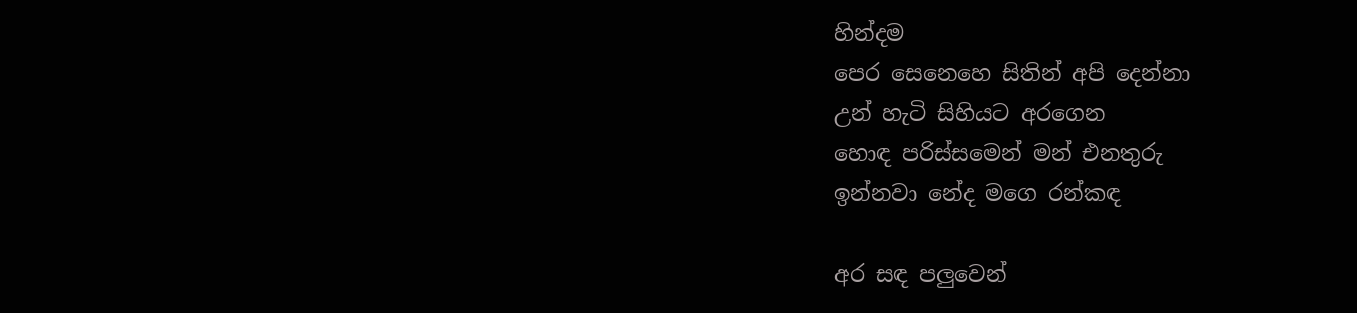හින්දම
පෙර සෙනෙහෙ සිතින් අපි දෙන්නා
උන් හැටි සිහියට අරගෙන
හොඳ පරිස්සමෙන් මන් එනතුරු
ඉන්නවා නේද මගෙ රන්කඳ

අර සඳ පලුවෙන්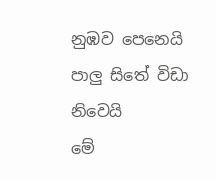නුඹව පෙනෙයි
පාලු සිතේ විඩා නිවෙයි
මේ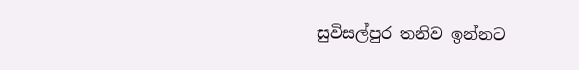සුවිසල්පුර තනිව ඉන්නට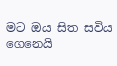මට ඔය සිත සවිය ගෙනෙයි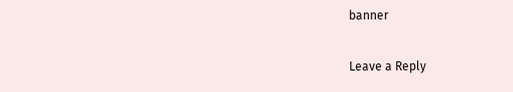banner

Leave a Reply